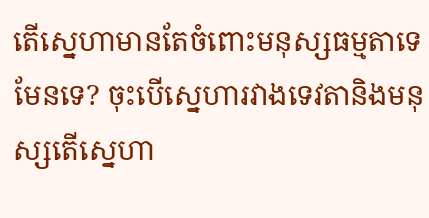តើស្នេហាមានតែចំពោះមនុស្សធម្មតាទេមែនទេ? ចុះបើស្នេហារវាងទេវតានិងមនុស្សតើស្នេហា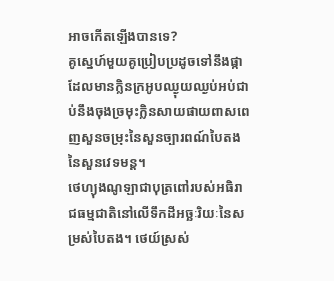អាចកើតឡើងបានទេ?
គូស្នេហ៍មួយគូប្រៀបប្រដូចទៅនឹងផ្កាដែលមានក្លិនក្រអូបឈ្ងុយឈ្ងប់អប់ជាប់នឹងចុងច្រមុះក្លិនសាយផាយពាសពេញសួនចម្រុះនៃសួនច្បារពណ៍បៃតងនៃសួនវេទមន្ត។
ថេហ្យុងណូឡាជាបុត្រពៅរបស់អធិរាជធម្មជាតិនៅលើទឹកដីអច្ឆៈរិយៈនៃសម្រស់បៃតង។ ថេយ៍ស្រស់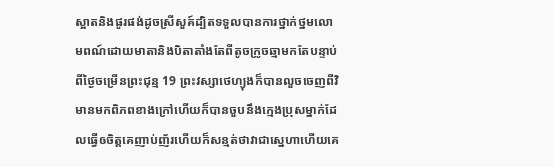ស្អាតនិងផូរផង់ដូចស្រីសួគ៍ដ្បិតទទួលបានការថ្នាក់ថ្នមលោមពណ៍ដោយមាតានិងបិតាតាំងតែពីតូចក្រូចឆ្មាមកតែបន្ទាប់ពីថ្ងៃចម្រើនព្រះជុន្ម 19 ព្រះវស្សាថេហ្យុងក៏បានលួចចេញពីវិមានមកពិភពខាងក្រៅហើយក៏បានចួបនឹងក្មេងប្រុសម្នាក់ដែលធ្វើឲចិត្តគេញាប់ញ័រហើយក៏សន្មត់ថាវាជាស្នេហាហើយគេ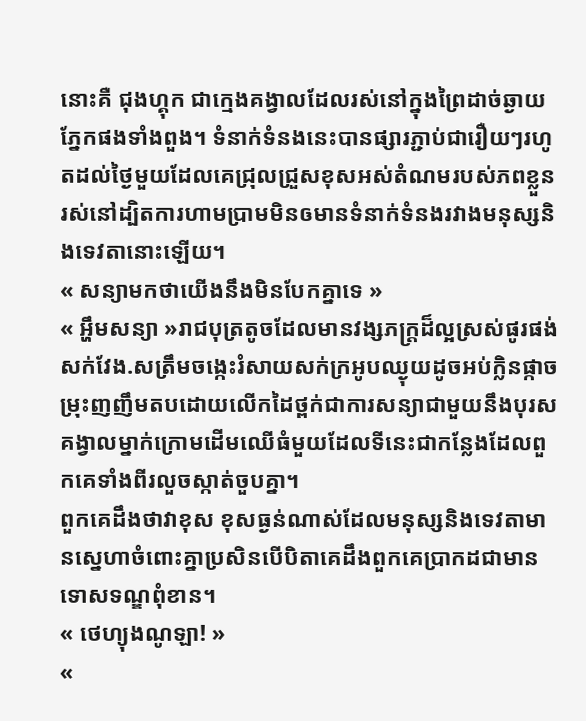នោះគឺ ជុងហ្គុក ជាក្មេងគង្វាលដែលរស់នៅក្នុងព្រៃដាច់ឆ្ងាយភ្នែកផងទាំងពួង។ ទំនាក់ទំនងនេះបានផ្សារភ្ជាប់ជារឿយៗរហូតដល់ថ្ងៃមួយដែលគេជ្រុលជ្រួសខុសអស់តំណមរបស់ភពខ្លួនរស់នៅដ្បិតការហាមប្រាមមិនឲមានទំនាក់ទំនងរវាងមនុស្សនិងទេវតានោះឡើយ។
« សន្យាមកថាយើងនឹងមិនបែកគ្នាទេ »
« អ្ហឹមសន្យា »រាជបុត្រតូចដែលមានវង្សភក្ត្រដ៏ល្អស្រស់ផូរផង់សក់វែង.សត្រឹមចង្កេះរំសាយសក់ក្រអូបឈ្ងុយដូចអប់ក្លិនផ្កាចម្រុះញញឹមតបដោយលើកដៃថ្ពក់ជាការសន្យាជាមួយនឹងបុរសគង្វាលម្នាក់ក្រោមដើមឈើធំមួយដែលទីនេះជាកន្លែងដែលពួកគេទាំងពីរលួចស្កាត់ចួបគ្នា។
ពួកគេដឹងថាវាខុស ខុសធ្ងន់ណាស់ដែលមនុស្សនិងទេវតាមានស្នេហាចំពោះគ្នាប្រសិនបើបិតាគេដឹងពួកគេប្រាកដជាមានទោសទណ្ឌពុំខាន។
« ថេហ្យុងណូឡា! »
«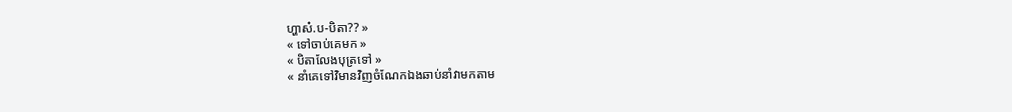ហ្ហាស៎.ប-បិតា?? »
« ទៅចាប់គេមក »
« បិតាលែងបុត្រទៅ »
« នាំគេទៅវិមានវិញចំណែកឯងឆាប់នាំវាមកតាម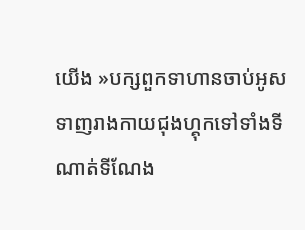យើង »បក្សពួកទាហានចាប់អូសទាញរាងកាយជុងហ្គុកទៅទាំងទីណាត់ទីណែង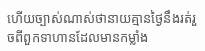ហើយច្បាស់ណាស់ថានាយគ្មានថ្ងៃនឹងរត់រួចពីពួកទាហានដែលមានកម្លាំង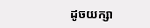ដូចយក្សា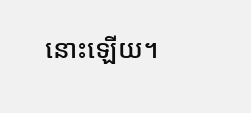នោះឡើយ។